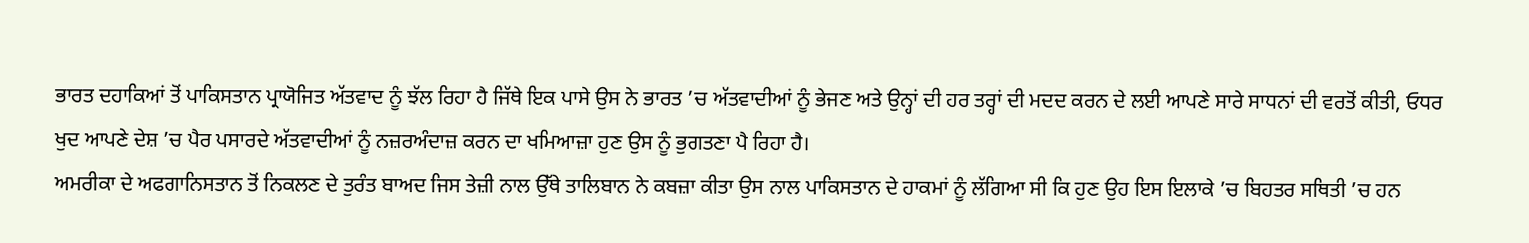ਭਾਰਤ ਦਹਾਕਿਆਂ ਤੋਂ ਪਾਕਿਸਤਾਨ ਪ੍ਰਾਯੋਜਿਤ ਅੱਤਵਾਦ ਨੂੰ ਝੱਲ ਰਿਹਾ ਹੈ ਜਿੱਥੇ ਇਕ ਪਾਸੇ ਉਸ ਨੇ ਭਾਰਤ ’ਚ ਅੱਤਵਾਦੀਆਂ ਨੂੰ ਭੇਜਣ ਅਤੇ ਉਨ੍ਹਾਂ ਦੀ ਹਰ ਤਰ੍ਹਾਂ ਦੀ ਮਦਦ ਕਰਨ ਦੇ ਲਈ ਆਪਣੇ ਸਾਰੇ ਸਾਧਨਾਂ ਦੀ ਵਰਤੋਂ ਕੀਤੀ, ਓਧਰ ਖੁਦ ਆਪਣੇ ਦੇਸ਼ ’ਚ ਪੈਰ ਪਸਾਰਦੇ ਅੱਤਵਾਦੀਆਂ ਨੂੰ ਨਜ਼ਰਅੰਦਾਜ਼ ਕਰਨ ਦਾ ਖਮਿਆਜ਼ਾ ਹੁਣ ਉਸ ਨੂੰ ਭੁਗਤਣਾ ਪੈ ਰਿਹਾ ਹੈ।
ਅਮਰੀਕਾ ਦੇ ਅਫਗਾਨਿਸਤਾਨ ਤੋਂ ਨਿਕਲਣ ਦੇ ਤੁਰੰਤ ਬਾਅਦ ਜਿਸ ਤੇਜ਼ੀ ਨਾਲ ਉੱਥੇ ਤਾਲਿਬਾਨ ਨੇ ਕਬਜ਼ਾ ਕੀਤਾ ਉਸ ਨਾਲ ਪਾਕਿਸਤਾਨ ਦੇ ਹਾਕਮਾਂ ਨੂੰ ਲੱਗਿਆ ਸੀ ਕਿ ਹੁਣ ਉਹ ਇਸ ਇਲਾਕੇ ’ਚ ਬਿਹਤਰ ਸਥਿਤੀ ’ਚ ਹਨ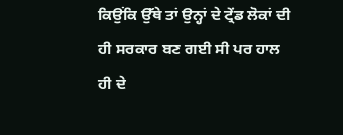ਕਿਉਂਕਿ ਉੱਥੇ ਤਾਂ ਉਨ੍ਹਾਂ ਦੇ ਟ੍ਰੇਂਡ ਲੋਕਾਂ ਦੀ ਹੀ ਸਰਕਾਰ ਬਣ ਗਈ ਸੀ ਪਰ ਹਾਲ ਹੀ ਦੇ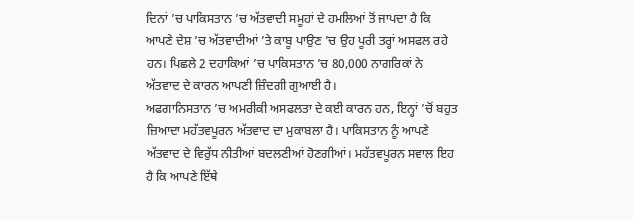ਦਿਨਾਂ ’ਚ ਪਾਕਿਸਤਾਨ ’ਚ ਅੱਤਵਾਦੀ ਸਮੂਹਾਂ ਦੇ ਹਮਲਿਆਂ ਤੋਂ ਜਾਪਦਾ ਹੈ ਕਿ ਆਪਣੇ ਦੇਸ਼ ’ਚ ਅੱਤਵਾਦੀਆਂ ’ਤੇ ਕਾਬੂ ਪਾਉਣ ’ਚ ਉਹ ਪੂਰੀ ਤਰ੍ਹਾਂ ਅਸਫਲ ਰਹੇ ਹਨ। ਪਿਛਲੇ 2 ਦਹਾਕਿਆਂ ’ਚ ਪਾਕਿਸਤਾਨ ’ਚ 80,000 ਨਾਗਰਿਕਾਂ ਨੇ ਅੱਤਵਾਦ ਦੇ ਕਾਰਨ ਆਪਣੀ ਜ਼ਿੰਦਗੀ ਗੁਆਈ ਹੈ।
ਅਫਗਾਨਿਸਤਾਨ ’ਚ ਅਮਰੀਕੀ ਅਸਫਲਤਾ ਦੇ ਕਈ ਕਾਰਨ ਹਨ, ਇਨ੍ਹਾਂ ’ਚੋਂ ਬਹੁਤ ਜ਼ਿਆਦਾ ਮਹੱਤਵਪੂਰਨ ਅੱਤਵਾਦ ਦਾ ਮੁਕਾਬਲਾ ਹੈ। ਪਾਕਿਸਤਾਨ ਨੂੰ ਆਪਣੇ ਅੱਤਵਾਦ ਦੇ ਵਿਰੁੱਧ ਨੀਤੀਆਂ ਬਦਲਣੀਆਂ ਹੋਣਗੀਆਂ। ਮਹੱਤਵਪੂਰਨ ਸਵਾਲ ਇਹ ਹੈ ਕਿ ਆਪਣੇ ਇੱਥੇ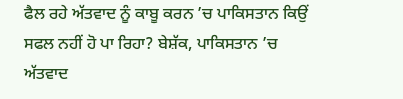ਫੈਲ ਰਹੇ ਅੱਤਵਾਦ ਨੂੰ ਕਾਬੂ ਕਰਨ ’ਚ ਪਾਕਿਸਤਾਨ ਕਿਉਂ ਸਫਲ ਨਹੀਂ ਹੋ ਪਾ ਰਿਹਾ? ਬੇਸ਼ੱਕ, ਪਾਕਿਸਤਾਨ ’ਚ ਅੱਤਵਾਦ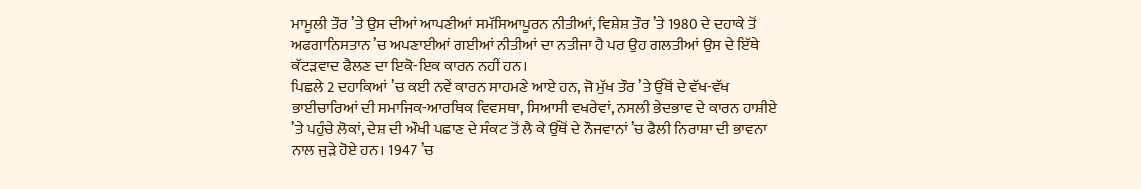ਮਾਮੂਲੀ ਤੌਰ ’ਤੇ ਉਸ ਦੀਆਂ ਆਪਣੀਆਂ ਸਮੱਸਿਆਪੂਰਨ ਨੀਤੀਆਂ, ਵਿਸ਼ੇਸ਼ ਤੌਰ ’ਤੇ 1980 ਦੇ ਦਹਾਕੇ ਤੋਂ ਅਫਗਾਨਿਸਤਾਨ ’ਚ ਅਪਣਾਈਆਂ ਗਈਆਂ ਨੀਤੀਆਂ ਦਾ ਨਤੀਜਾ ਹੈ ਪਰ ਉਹ ਗਲਤੀਆਂ ਉਸ ਦੇ ਇੱਥੇ ਕੱਟੜਵਾਦ ਫੈਲਣ ਦਾ ਇਕੋ-ਇਕ ਕਾਰਨ ਨਹੀਂ ਹਨ।
ਪਿਛਲੇ 2 ਦਹਾਕਿਆਂ ’ਚ ਕਈ ਨਵੇਂ ਕਾਰਨ ਸਾਹਮਣੇ ਆਏ ਹਨ, ਜੋ ਮੁੱਖ ਤੌਰ ’ਤੇ ਉੱਥੋਂ ਦੇ ਵੱਖ-ਵੱਖ ਭਾਈਚਾਰਿਆਂ ਦੀ ਸਮਾਜਿਕ-ਆਰਥਿਕ ਵਿਵਸਥਾ, ਸਿਆਸੀ ਵਖਰੇਵਾਂ, ਨਸਲੀ ਭੇਦਭਾਵ ਦੇ ਕਾਰਨ ਹਾਸ਼ੀਏ ’ਤੇ ਪਹੁੰਚੇ ਲੋਕਾਂ, ਦੇਸ਼ ਦੀ ਔਖੀ ਪਛਾਣ ਦੇ ਸੰਕਟ ਤੋਂ ਲੈ ਕੇ ਉੱਥੋਂ ਦੇ ਨੌਜਵਾਨਾਂ ’ਚ ਫੈਲੀ ਨਿਰਾਸ਼ਾ ਦੀ ਭਾਵਨਾ ਨਾਲ ਜੁੜੇ ਹੋਏ ਹਨ। 1947 ’ਚ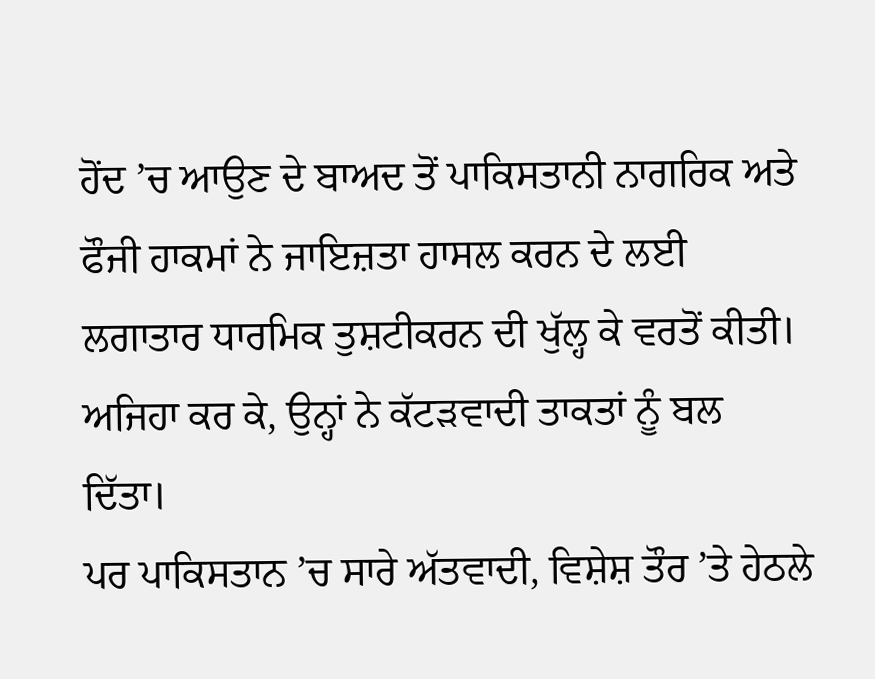ਹੋਂਦ ’ਚ ਆਉਣ ਦੇ ਬਾਅਦ ਤੋਂ ਪਾਕਿਸਤਾਨੀ ਨਾਗਰਿਕ ਅਤੇ ਫੌਜੀ ਹਾਕਮਾਂ ਨੇ ਜਾਇਜ਼ਤਾ ਹਾਸਲ ਕਰਨ ਦੇ ਲਈ ਲਗਾਤਾਰ ਧਾਰਮਿਕ ਤੁਸ਼ਟੀਕਰਨ ਦੀ ਖੁੱਲ੍ਹ ਕੇ ਵਰਤੋਂ ਕੀਤੀ। ਅਜਿਹਾ ਕਰ ਕੇ, ਉਨ੍ਹਾਂ ਨੇ ਕੱਟੜਵਾਦੀ ਤਾਕਤਾਂ ਨੂੰ ਬਲ ਦਿੱਤਾ।
ਪਰ ਪਾਕਿਸਤਾਨ ’ਚ ਸਾਰੇ ਅੱਤਵਾਦੀ, ਵਿਸ਼ੇਸ਼ ਤੌਰ ’ਤੇ ਹੇਠਲੇ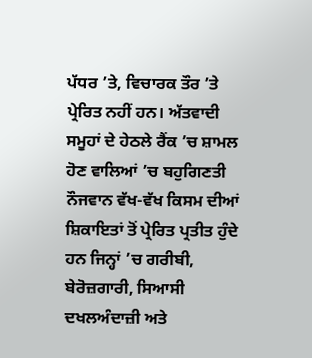ਪੱਧਰ ’ਤੇ, ਵਿਚਾਰਕ ਤੌਰ ’ਤੇ ਪ੍ਰੇਰਿਤ ਨਹੀਂ ਹਨ। ਅੱਤਵਾਦੀ ਸਮੂਹਾਂ ਦੇ ਹੇਠਲੇ ਰੈਂਕ ’ਚ ਸ਼ਾਮਲ ਹੋਣ ਵਾਲਿਆਂ ’ਚ ਬਹੁਗਿਣਤੀ ਨੌਜਵਾਨ ਵੱਖ-ਵੱਖ ਕਿਸਮ ਦੀਆਂ ਸ਼ਿਕਾਇਤਾਂ ਤੋਂ ਪ੍ਰੇਰਿਤ ਪ੍ਰਤੀਤ ਹੁੰਦੇ ਹਨ ਜਿਨ੍ਹਾਂ ’ਚ ਗਰੀਬੀ, ਬੇਰੋਜ਼ਗਾਰੀ, ਸਿਆਸੀ ਦਖਲਅੰਦਾਜ਼ੀ ਅਤੇ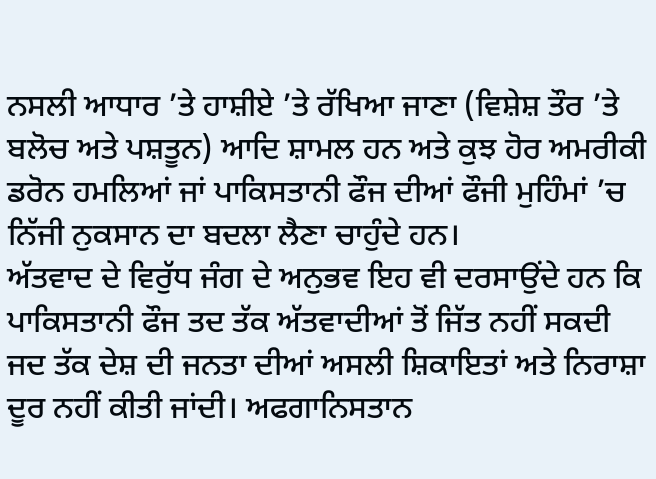ਨਸਲੀ ਆਧਾਰ ’ਤੇ ਹਾਸ਼ੀਏ ’ਤੇ ਰੱਖਿਆ ਜਾਣਾ (ਵਿਸ਼ੇਸ਼ ਤੌਰ ’ਤੇ ਬਲੋਚ ਅਤੇ ਪਸ਼ਤੂਨ) ਆਦਿ ਸ਼ਾਮਲ ਹਨ ਅਤੇ ਕੁਝ ਹੋਰ ਅਮਰੀਕੀ ਡਰੋਨ ਹਮਲਿਆਂ ਜਾਂ ਪਾਕਿਸਤਾਨੀ ਫੌਜ ਦੀਆਂ ਫੌਜੀ ਮੁਹਿੰਮਾਂ ’ਚ ਨਿੱਜੀ ਨੁਕਸਾਨ ਦਾ ਬਦਲਾ ਲੈਣਾ ਚਾਹੁੰਦੇ ਹਨ।
ਅੱਤਵਾਦ ਦੇ ਵਿਰੁੱਧ ਜੰਗ ਦੇ ਅਨੁਭਵ ਇਹ ਵੀ ਦਰਸਾਉਂਦੇ ਹਨ ਕਿ ਪਾਕਿਸਤਾਨੀ ਫੌਜ ਤਦ ਤੱਕ ਅੱਤਵਾਦੀਆਂ ਤੋਂ ਜਿੱਤ ਨਹੀਂ ਸਕਦੀ ਜਦ ਤੱਕ ਦੇਸ਼ ਦੀ ਜਨਤਾ ਦੀਆਂ ਅਸਲੀ ਸ਼ਿਕਾਇਤਾਂ ਅਤੇ ਨਿਰਾਸ਼ਾ ਦੂਰ ਨਹੀਂ ਕੀਤੀ ਜਾਂਦੀ। ਅਫਗਾਨਿਸਤਾਨ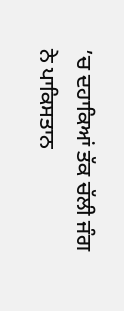’ਚ ਦਹਾਕਿਆਂ ਤੱਕ ਚੱਲੀ ਜੰਗ ਨੇ ਪਾਕਿਸਤਾਨ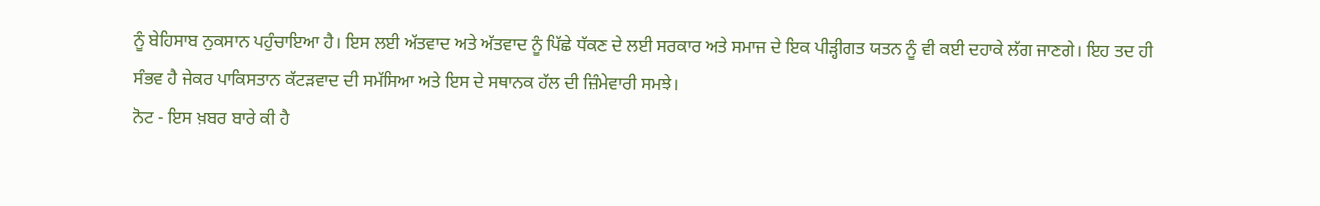ਨੂੰ ਬੇਹਿਸਾਬ ਨੁਕਸਾਨ ਪਹੁੰਚਾਇਆ ਹੈ। ਇਸ ਲਈ ਅੱਤਵਾਦ ਅਤੇ ਅੱਤਵਾਦ ਨੂੰ ਪਿੱਛੇ ਧੱਕਣ ਦੇ ਲਈ ਸਰਕਾਰ ਅਤੇ ਸਮਾਜ ਦੇ ਇਕ ਪੀੜ੍ਹੀਗਤ ਯਤਨ ਨੂੰ ਵੀ ਕਈ ਦਹਾਕੇ ਲੱਗ ਜਾਣਗੇ। ਇਹ ਤਦ ਹੀ ਸੰਭਵ ਹੈ ਜੇਕਰ ਪਾਕਿਸਤਾਨ ਕੱਟੜਵਾਦ ਦੀ ਸਮੱਸਿਆ ਅਤੇ ਇਸ ਦੇ ਸਥਾਨਕ ਹੱਲ ਦੀ ਜ਼ਿੰਮੇਵਾਰੀ ਸਮਝੇ।
ਨੋਟ - ਇਸ ਖ਼ਬਰ ਬਾਰੇ ਕੀ ਹੈ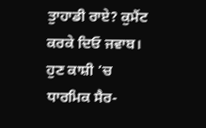ਤੁਾਹਾਡੀ ਰਾਏ? ਕੁਮੈਂਟ ਕਰਕੇ ਦਿਓ ਜਵਾਬ।
ਹੁਣ ਕਾਸ਼ੀ ’ਚ ਧਾਰਮਿਕ ਸੈਰ-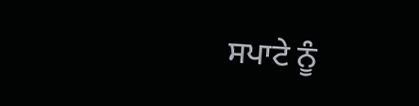ਸਪਾਟੇ ਨੂੰ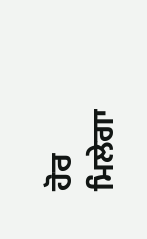ਹੋਰ ਮਿਲੇਗਾ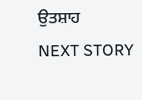ਉਤਸ਼ਾਹ
NEXT STORY